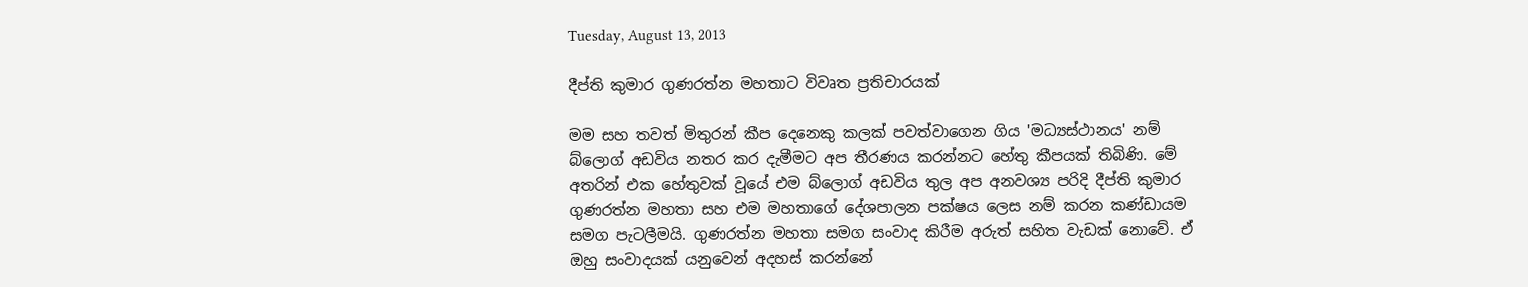Tuesday, August 13, 2013

දීප්ති කුමාර ගුණරත්න මහතාට විවෘත ප්‍රතිචාරයක්

මම සහ තවත් මිතුරන් කීප දෙනෙකු කලක් පවත්වාගෙන ගිය 'මධ්‍යස්ථානය' නම් බ්ලොග් අඩවිය නතර කර දැමීමට අප තීරණය කරන්නට හේතු කීපයක් තිබිණි. මේ අතරින් එක හේතුවක් වූයේ එම බ්ලොග් අඩවිය තුල අප අනවශ්‍ය පරිදි දීප්ති කුමාර ගුණරත්න මහතා සහ එම මහතාගේ දේශපාලන පක්ෂය ලෙස නම් කරන කණ්ඩායම සමග පැටලීමයි. ගුණරත්න මහතා සමග සංවාද කිරීම අරුත් සහිත වැඩක් නොවේ. ඒ ඔහු සංවාදයක් යනුවෙන් අදහස් කරන්නේ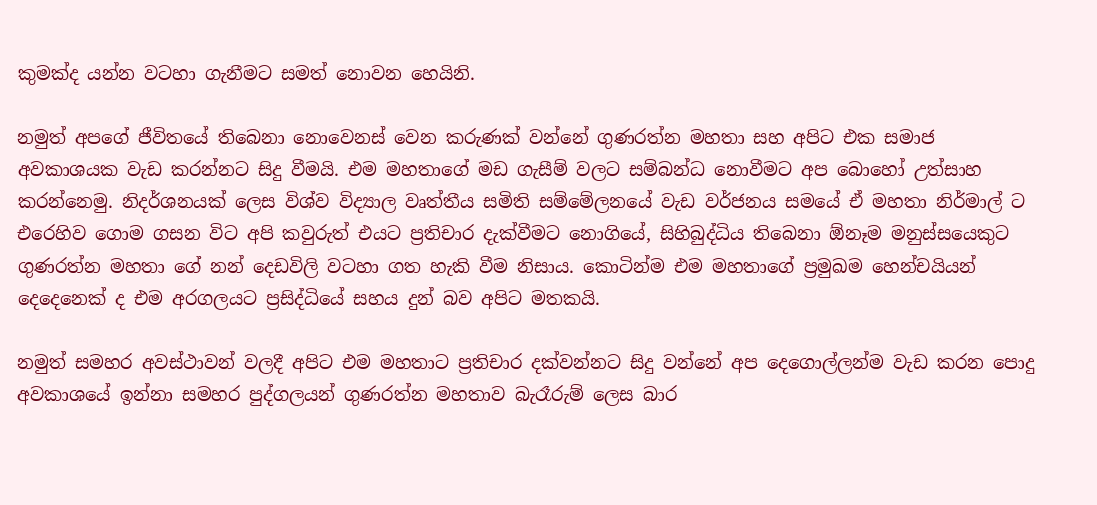කුමක්ද යන්න වටහා ගැනීමට සමත් නොවන හෙයිනි.

නමුත් අපගේ ජීවිතයේ තිබෙනා නොවෙනස් වෙන කරුණක් වන්නේ ගුණරත්න මහතා සහ අපිට එක සමාජ අවකාශයක වැඩ කරන්නට සිදු වීමයි. එම මහතාගේ මඩ ගැසීම් වලට සම්බන්ධ නොවීමට අප බොහෝ උත්සාහ කරන්නෙමු. නිදර්ශනයක් ලෙස විශ්ව විද්‍යාල වෘත්තීය සමිති සම්මේලනයේ වැඩ වර්ජනය සමයේ ඒ මහතා නිර්මාල් ට එරෙහිව ගොම ගසන විට අපි කවුරුත් එයට ප්‍රතිචාර දැක්වීමට නොගියේ, සිහිබුද්ධිය තිබෙනා ඕනෑම මනුස්සයෙකුට ගුණරත්න මහතා ගේ නන් දෙඩවිලි වටහා ගත හැකි වීම නිසාය. කොටින්ම එම මහතාගේ ප්‍රමුඛම හෙන්චයියන් දෙදෙනෙක් ද එම අරගලයට ප්‍රසිද්ධියේ සහය දුන් බව අපිට මතකයි.

නමුත් සමහර අවස්ථාවන් වලදී අපිට එම මහතාට ප්‍රතිචාර දක්වන්නට සිදු වන්නේ අප දෙගොල්ලන්ම වැඩ කරන පොදු අවකාශයේ ඉන්නා සමහර පුද්ගලයන් ගුණරත්න මහතාව බැරෑරුම් ලෙස බාර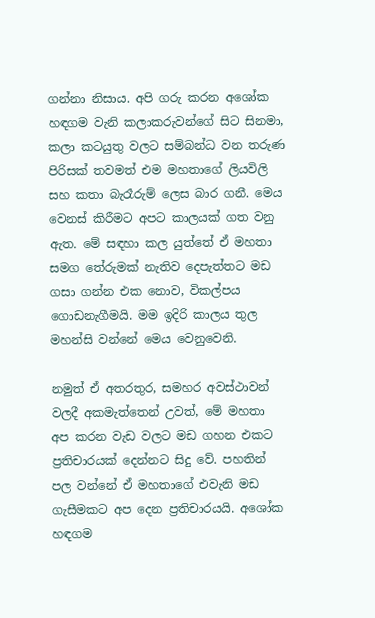ගන්නා නිසාය. අපි ගරු කරන අශෝක හඳගම වැනි කලාකරුවන්ගේ සිට සිනමා, කලා කටයුතු වලට සම්බන්ධ වන තරුණ පිරිසක් තවමත් එම මහතාගේ ලියවිලි සහ කතා බැරෑරුම් ලෙස බාර ගනී. මෙය වෙනස් කිරීමට අපට කාලයක් ගත වනු ඇත. මේ සඳහා කල යුත්තේ ඒ මහතා සමග තේරුමක් නැතිව දෙපැත්තට මඩ ගසා ගන්න එක නොව, විකල්පය ගොඩනැගීමයි. මම ඉදිරි කාලය තුල මහන්සි වන්නේ මෙය වෙනුවෙනි.

නමුත් ඒ අතරතුර, සමහර අවස්ථාවන් වලදී අකමැත්තෙන් උවත්, මේ මහතා අප කරන වැඩ වලට මඩ ගහන එකට ප්‍රතිචාරයක් දෙන්නට සිදු වේ. පහතින් පල වන්නේ ඒ මහතාගේ එවැනි මඩ ගැසීමකට අප දෙන ප්‍රතිචාරයයි. අශෝක හඳගම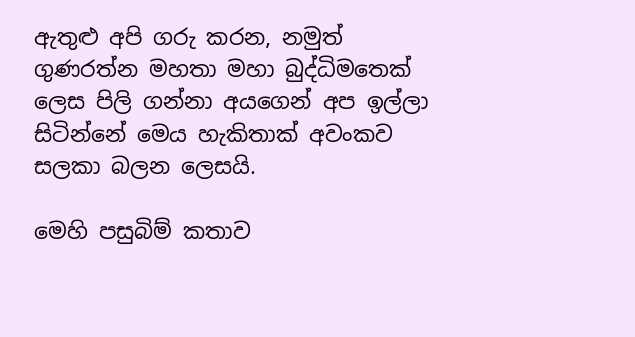ඇතුළු අපි ගරු කරන, නමුත් ගුණරත්න මහතා මහා බුද්ධිමතෙක් ලෙස පිලි ගන්නා අයගෙන් අප ඉල්ලා සිටින්නේ මෙය හැකිතාක් අවංකව සලකා බලන ලෙසයි.

මෙහි පසුබිම් කතාව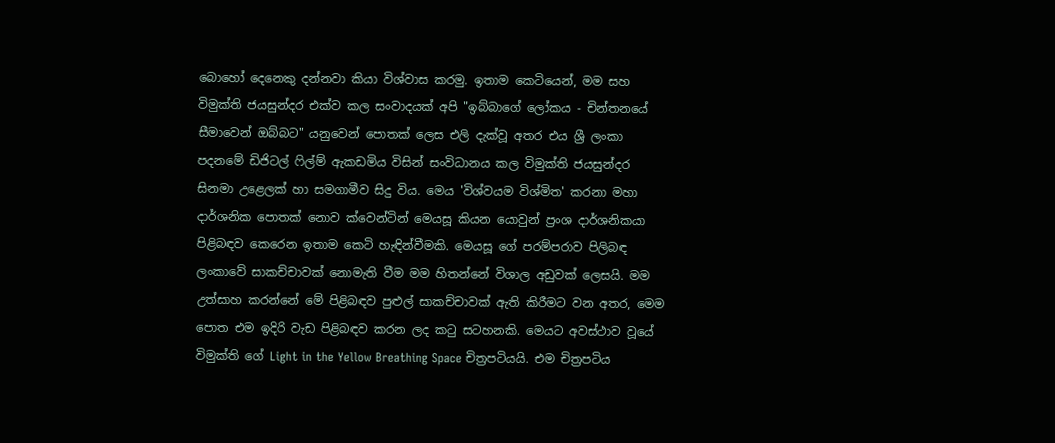බොහෝ දෙනෙකු දන්නවා කියා විශ්වාස කරමු. ඉතාම කෙටියෙන්, මම සහ විමුක්ති ජයසුන්දර එක්ව කල සංවාදයක් අපි "ඉබ්බාගේ ලෝකය - චින්තනයේ සීමාවෙන් ඔබ්බට" යනුවෙන් පොතක් ලෙස එලි දැක්වූ අතර එය ශ්‍රී ලංකා පදනමේ ඩිජිටල් ෆිල්ම් ඇකඩමිය විසින් සංවිධානය කල විමුක්ති ජයසුන්දර සිනමා උළෙලක් හා සමගාමීව සිදු විය. මෙය 'විශ්වයම විශ්මිත' කරනා මහා දාර්ශනික පොතක් නොව ක්වෙන්ටින් මෙයසූ කියන යොවුන් ප්‍රංශ දාර්ශනිකයා පිළිබඳව කෙරෙන ඉතාම කෙටි හැඳින්වීමකි. මෙයසූ ගේ පරම්පරාව පිලිබඳ ලංකාවේ සාකච්චාවක් නොමැති වීම මම හිතන්නේ විශාල අඩුවක් ලෙසයි. මම උත්සාහ කරන්නේ මේ පිළිබඳව පුළුල් සාකච්චාවක් ඇති කිරීමට වන අතර, මෙම පොත එම ඉදිරි වැඩ පිළිබඳව කරන ලද කටු සටහනකි. මෙයට අවස්ථාව වූයේ විමුක්ති ගේ Light in the Yellow Breathing Space චිත්‍රපටියයි. එම චිත්‍රපටිය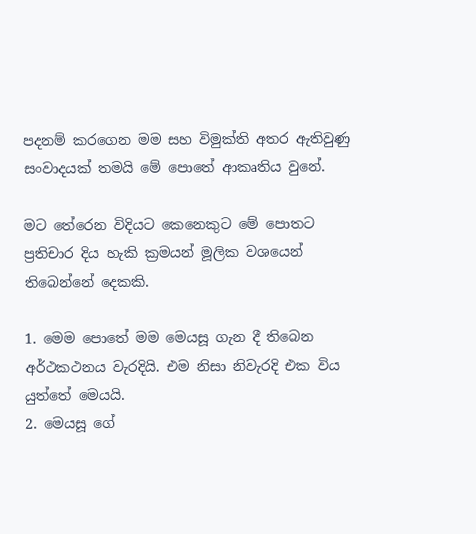පදනම් කරගෙන මම සහ විමුක්ති අතර ඇතිවුණු සංවාදයක් තමයි මේ පොතේ ආකෘතිය වුනේ.

මට තේරෙන විදියට කෙනෙකුට මේ පොතට ප්‍රතිචාර දිය හැකි ක්‍රමයන් මූලික වශයෙන් තිබෙන්නේ දෙකකි.

1. මෙම පොතේ මම මෙයසූ ගැන දී තිබෙන අර්ථකථනය වැරදියි. එම නිසා නිවැරදි එක විය යුත්තේ මෙයයි.
2. මෙයසූ ගේ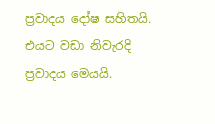ප්‍රවාදය දෝෂ සහිතයි. එයට වඩා නිවැරදි ප්‍රවාදය මෙයයි.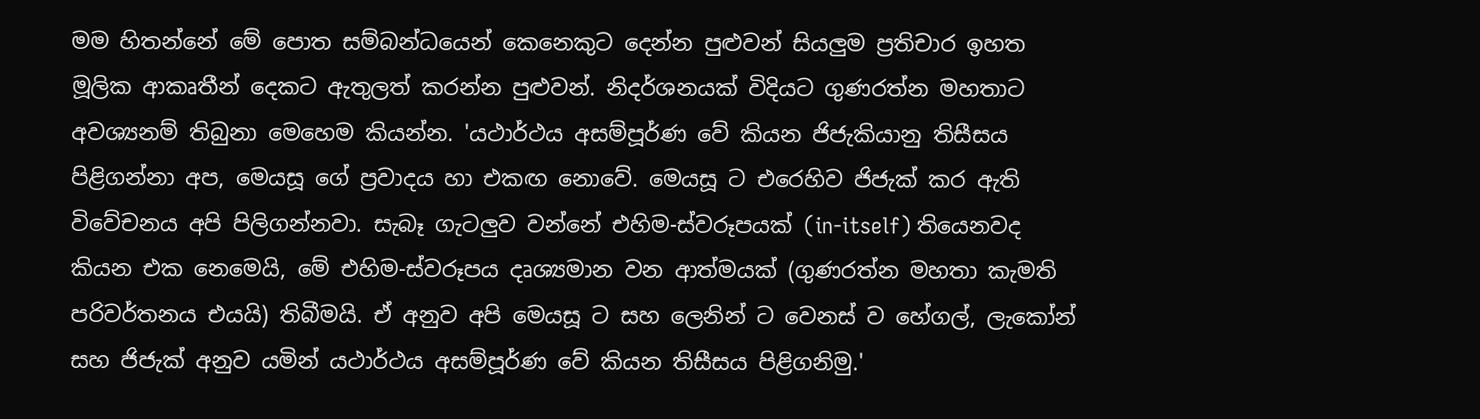මම හිතන්නේ මේ පොත සම්බන්ධයෙන් කෙනෙකුට දෙන්න පුළුවන් සියලුම ප්‍රතිචාර ඉහත මූලික ආකෘතීන් දෙකට ඇතුලත් කරන්න පුළුවන්. නිදර්ශනයක් විදියට ගුණරත්න මහතාට අවශ්‍යනම් තිබුනා මෙහෙම කියන්න. 'යථාර්ථය අසම්පූර්ණ වේ කියන ජිජැකියානු තිසීසය පිළිගන්නා අප, මෙයසූ ගේ ප්‍රවාදය හා එකඟ නොවේ. මෙයසූ ට එරෙහිව ජිජැක් කර ඇති විවේචනය අපි පිලිගන්නවා. සැබෑ ගැටලුව වන්නේ එහිම-ස්වරූපයක් (in-itself) තියෙනවද කියන එක නෙමෙයි, මේ එහිම-ස්වරූපය දෘශ්‍යමාන වන ආත්මයක් (ගුණරත්න මහතා කැමති පරිවර්තනය එයයි) තිබීමයි. ඒ අනුව අපි මෙයසූ ට සහ ලෙනින් ට වෙනස් ව හේගල්, ලැකෝන් සහ ජිජැක් අනුව යමින් යථාර්ථය අසම්පූර්ණ වේ කියන තිසීසය පිළිගනිමු.'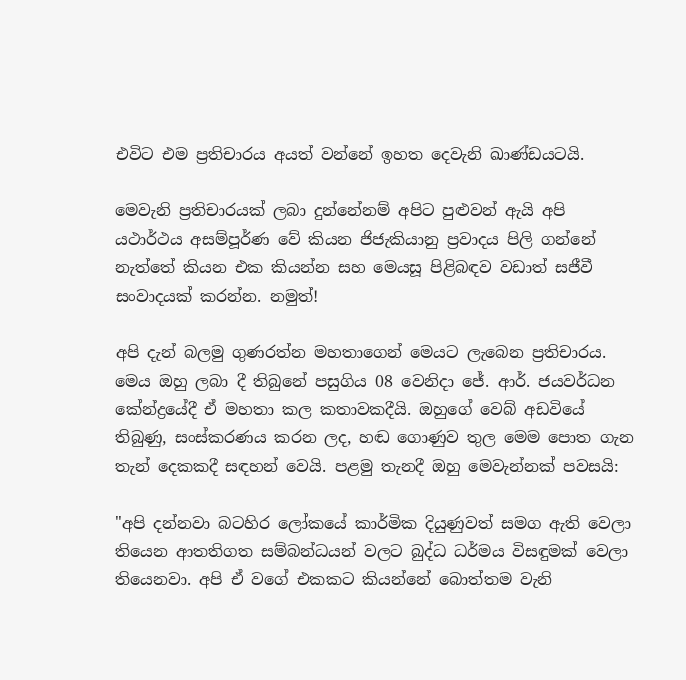එවිට එම ප්‍රතිචාරය අයත් වන්නේ ඉහත දෙවැනි ඛාණ්ඩයටයි.

මෙවැනි ප්‍රතිචාරයක් ලබා දුන්නේනම් අපිට පුළුවන් ඇයි අපි යථාර්ථය අසම්පූර්ණ වේ කියන ජිජැකියානු ප්‍රවාදය පිලි ගන්නේ නැත්තේ කියන එක කියන්න සහ මෙයසූ පිළිබඳව වඩාත් සජීවී සංවාදයක් කරන්න. නමුත්!

අපි දැන් බලමු ගුණරත්න මහතාගෙන් මෙයට ලැබෙන ප්‍රතිචාරය. මෙය ඔහු ලබා දී තිබුනේ පසුගිය 08 වෙනිදා ජේ. ආර්. ජයවර්ධන කේන්ද්‍රයේදී ඒ මහතා කල කතාවකදීයි. ඔහුගේ වෙබ් අඩවියේ තිබුණු, සංස්කරණය කරන ලද, හඬ ගොණුව තුල මෙම පොත ගැන තැන් දෙකකදී සඳහන් වෙයි. පළමු තැනදී ඔහු මෙවැන්නක් පවසයි:

"අපි දන්නවා බටහිර ලෝකයේ කාර්මික දියුණුවත් සමග ඇති වෙලා තියෙන ආතතිගත සම්බන්ධයන් වලට බුද්ධ ධර්මය විසඳුමක් වෙලා තියෙනවා. අපි ඒ වගේ එකකට කියන්නේ බොත්තම වැනි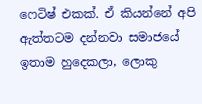ෆෙටිෂ් එකක්. ඒ කියන්නේ අපි ඇත්තටම දන්නවා සමාජයේ ඉතාම හුදෙකලා, ලොකු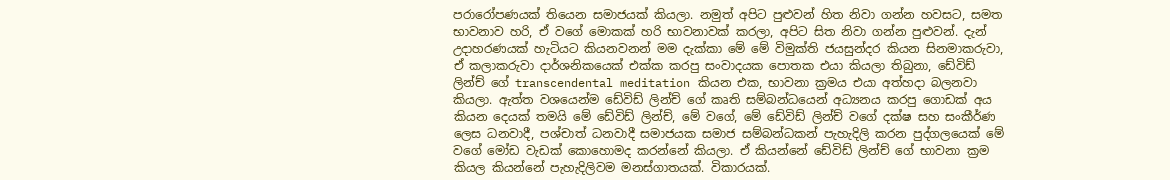පරාරෝපණයක් තියෙන සමාජයක් කියලා. නමුත් අපිට පුළුවන් හිත නිවා ගන්න හවසට, සමත භාවනාව හරි, ඒ වගේ මොකක් හරි භාවනාවක් කරලා, අපිට සිත නිවා ගන්න පුළුවන්. දැන් උදාහරණයක් හැටියට කියනවනන් මම දැක්කා මේ මේ විමුක්ති ජයසුන්දර කියන සිනමාකරුවා, ඒ කලාකරුවා දාර්ශනිකයෙක් එක්ක කරපු සංවාදයක පොතක එයා කියලා තිබුනා, ඩේවිඩ් ලින්ච් ගේ transcendental meditation කියන එක, භාවනා ක්‍රමය එයා අත්හදා බලනවා කියලා. ඇත්ත වශයෙන්ම ඩේවිඩ් ලින්ච් ගේ කෘති සම්බන්ධයෙන් අධ්‍යනය කරපු ගොඩක් අය කියන දෙයක් තමයි මේ ඩේවිඩ් ලින්ච්, මේ වගේ, මේ ඩේවිඩ් ලින්ච් වගේ දක්ෂ සහ සංකීර්ණ ලෙස ධනවාදී, පශ්චාත් ධනවාදී සමාජයක සමාජ සම්බන්ධකන් පැහැදිලි කරන පුද්ගලයෙක් මේ වගේ මෝඩ වැඩක් කොහොමද කරන්නේ කියලා. ඒ කියන්නේ ඩේවිඩ් ලින්ච් ගේ භාවනා ක්‍රම කියල කියන්නේ පැහැදිලිවම මනස්ගාතයක්. විකාරයක්.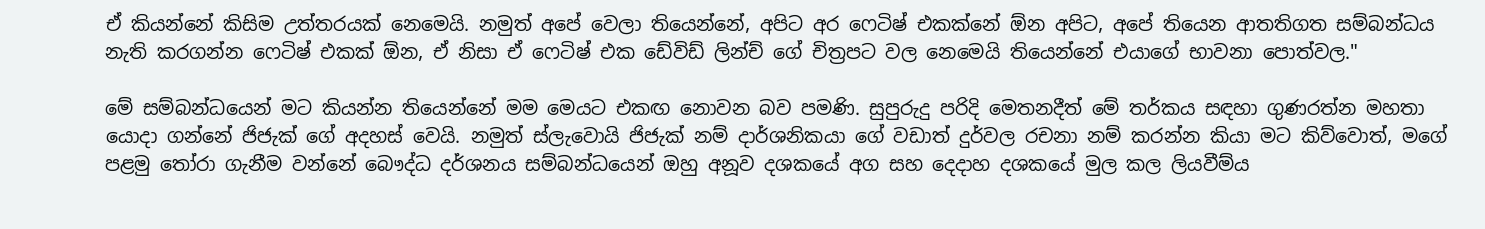ඒ කියන්නේ කිසිම උත්තරයක් නෙමෙයි. නමුත් අපේ වෙලා තියෙන්නේ, අපිට අර ෆෙටිෂ් එකක්නේ ඕන අපිට, අපේ තියෙන ආතතිගත සම්බන්ධය නැති කරගන්න ෆෙටිෂ් එකක් ඕන, ඒ නිසා ඒ ෆෙටිෂ් එක ඩේවිඩ් ලින්ච් ගේ චිත්‍රපට වල නෙමෙයි තියෙන්නේ එයාගේ භාවනා පොත්වල."

මේ සම්බන්ධයෙන් මට කියන්න තියෙන්නේ මම මෙයට එකඟ නොවන බව පමණි. සුපුරුදු පරිදි මෙතනදීත් මේ තර්කය සඳහා ගුණරත්න මහතා යොදා ගන්නේ ජිජැක් ගේ අදහස් වෙයි. නමුත් ස්ලැවොයි ජිජැක් නම් දාර්ශනිකයා ගේ වඩාත් දුර්වල රචනා නම් කරන්න කියා මට කිව්වොත්, මගේ පළමු තෝරා ගැනීම වන්නේ බෞද්ධ දර්ශනය සම්බන්ධයෙන් ඔහු අනූව දශකයේ අග සහ දෙදාහ දශකයේ මුල කල ලියවීම්ය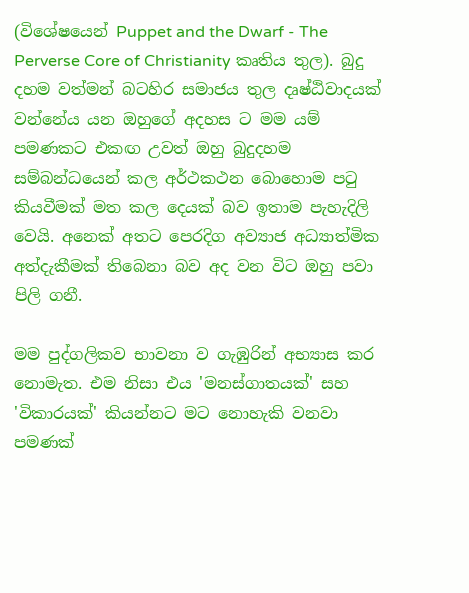(විශේෂයෙන් Puppet and the Dwarf - The Perverse Core of Christianity කෘතිය තුල). බුදු දහම වත්මන් බටහිර සමාජය තුල දෘෂ්ඨිවාදයක් වන්නේය යන ඔහුගේ අදහස ට මම යම් පමණකට එකඟ උවත් ඔහු බුදුදහම සම්බන්ධයෙන් කල අර්ථකථන බොහොම පටු කියවීමක් මත කල දෙයක් බව ඉතාම පැහැදිලි වෙයි. අනෙක් අතට පෙරදිග අව්‍යාජ අධ්‍යාත්මික අත්දැකීමක් තිබෙනා බව අද වන විට ඔහු පවා පිලි ගනී.

මම පුද්ගලිකව භාවනා ව ගැඹුරින් අභ්‍යාස කර නොමැත. එම නිසා එය 'මනස්ගාතයක්' සහ 'විකාරයක්' කියන්නට මට නොහැකි වනවා පමණක්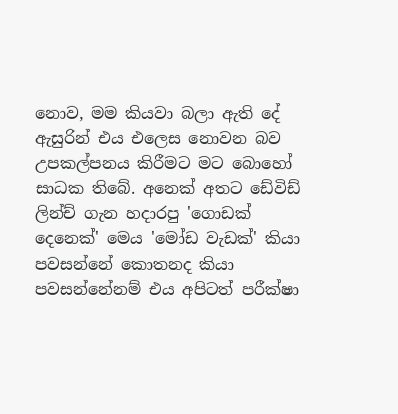නොව, මම කියවා බලා ඇති දේ ඇසුරින් එය එලෙස නොවන බව උපකල්පනය කිරීමට මට බොහෝ සාධක තිබේ. අනෙක් අතට ඩේවිඩ් ලින්ච් ගැන හදාරපු 'ගොඩක් දෙනෙක්' මෙය 'මෝඩ වැඩක්' කියා පවසන්නේ කොතනද කියා පවසන්නේනම් එය අපිටත් පරීක්ෂා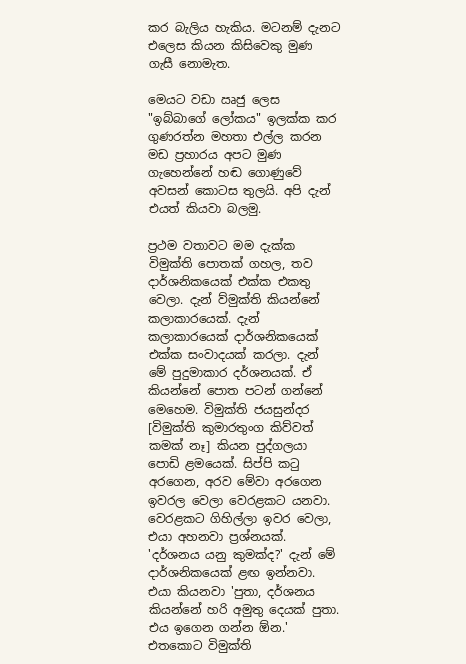කර බැලිය හැකිය. මටනම් දැනට එලෙස කියන කිසිවෙකු මුණ ගැසී නොමැත.

මෙයට වඩා ඍජු ලෙස "ඉබ්බාගේ ලෝකය" ඉලක්ක කර ගුණරත්න මහතා එල්ල කරන මඩ ප්‍රහාරය අපට මුණ ගැහෙන්නේ හඬ ගොණුවේ අවසන් කොටස තුලයි. අපි දැන් එයත් කියවා බලමු.

ප්‍රථම වතාවට මම දැක්ක විමුක්ති පොතක් ගහල, තව දාර්ශනිකයෙක් එක්ක එකතු වෙලා. දැන් ව්මුක්ති කියන්නේ කලාකාරයෙක්. දැන් කලාකාරයෙක් දාර්ශනිකයෙක් එක්ක සංවාදයක් කරලා. දැන් මේ පුදුමාකාර දර්ශනයක්. ඒ කියන්නේ පොත පටන් ගන්නේ මෙහෙම. විමුක්ති ජයසුන්දර [විමුක්ති කුමාරතුංග කිව්වත් කමක් නෑ] කියන පුද්ගලයා පොඩි ළමයෙක්. සිප්පි කටු අරගෙන, අරව මේවා අරගෙන ඉවරල වෙලා වෙරළකට යනවා. වෙරළකට ගිහිල්ලා ඉවර වෙලා, එයා අහනවා ප්‍රශ්නයක්. 'දර්ශනය යනු කුමක්ද?' දැන් මේ දාර්ශනිකයෙක් ළඟ ඉන්නවා. එයා කියනවා 'පුතා, දර්ශනය කියන්නේ හරි අමුතු දෙයක් පුතා. එය ඉගෙන ගන්න ඕන.' එතකොට විමුක්ති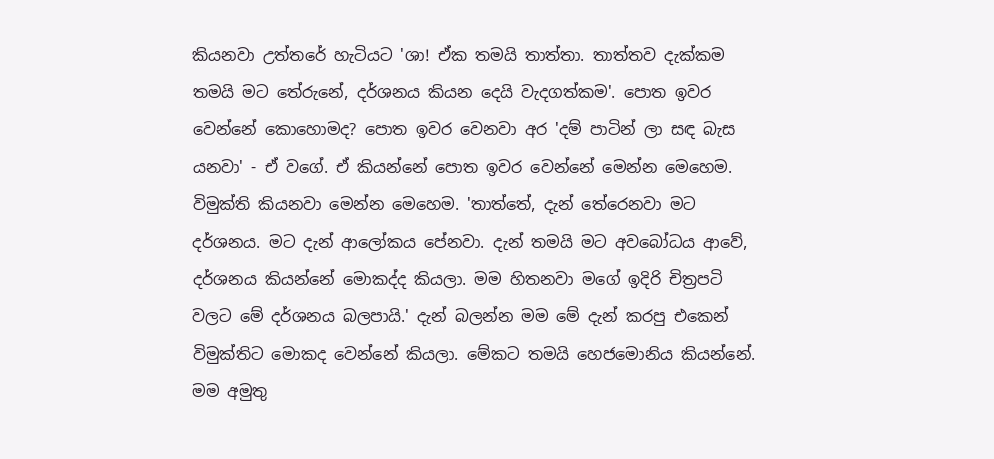කියනවා උත්තරේ හැටියට 'ශා! ඒක තමයි තාත්තා. තාත්තව දැක්කම තමයි මට තේරුනේ, දර්ශනය කියන දෙයි වැදගත්කම'. පොත ඉවර වෙන්නේ කොහොමද? පොත ඉවර වෙනවා අර 'දම් පාටින් ලා සඳ බැස යනවා' - ඒ වගේ. ඒ කියන්නේ පොත ඉවර වෙන්නේ මෙන්න මෙහෙම. විමුක්ති කියනවා මෙන්න මෙහෙම. 'තාත්තේ, දැන් තේරෙනවා මට දර්ශනය. මට දැන් ආලෝකය පේනවා. දැන් තමයි මට අවබෝධය ආවේ, දර්ශනය කියන්නේ මොකද්ද කියලා. මම හිතනවා මගේ ඉදිරි චිත්‍රපටි වලට මේ දර්ශනය බලපායි.' දැන් බලන්න මම මේ දැන් කරපු එකෙන් විමුක්තිට මොකද වෙන්නේ කියලා. මේකට තමයි හෙජමොනිය කියන්නේ. මම අමුතු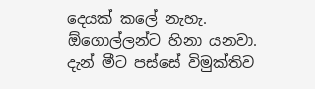දෙයක් කලේ නැහැ. ඕගොල්ලන්ට හිනා යනවා. දැන් මීට පස්සේ විමුක්තිව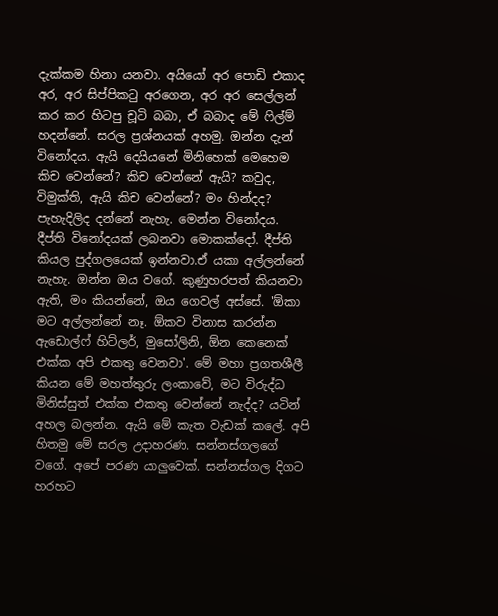දැක්කම හිනා යනවා. අයියෝ අර පොඩි එකාද අර, අර සිප්පිකටු අරගෙන, අර අර සෙල්ලන් කර කර හිටපු චූටි බබා, ඒ බබාද මේ ෆිල්ම් හදන්නේ. සරල ප්‍රශ්නයක් අහමු. ඔන්න දැන් විනෝදය. ඇයි දෙයියනේ මිනිහෙක් මෙහෙම කිච වෙන්නේ? කිච වෙන්නේ ඇයි? කවුද, විමුක්ති, ඇයි කිච වෙන්නේ? මං හින්දද? පැහැදිලිද දන්නේ නැහැ. මෙන්න විනෝදය. දීප්ති විනෝදයක් ලබනවා මොකක්දෝ. දීප්ති කියල පුද්ගලයෙක් ඉන්නවා.ඒ යකා අල්ලන්නේ නැහැ. ඔන්න ඔය වගේ. කුණුහරපත් කියනවා ඇති, මං කියන්නේ, ඔය ගෙවල් අස්සේ. 'ඕකා මට අල්ලන්නේ නෑ. ඕකව විනාස කරන්න ඇඩොල්ෆ් හිට්ලර්, මුසෝලිනි, ඕන කෙනෙක් එක්ක අපි එකතු වෙනවා'. මේ මහා ප්‍රගතශීලී කියන මේ මහත්තුරු ලංකාවේ, මට විරුද්ධ මිනිස්සුත් එක්ක එකතු වෙන්නේ නැද්ද? යටින් අහල බලන්න. ඇයි මේ කැත වැඩක් කලේ. අපි හිතමු මේ සරල උදාහරණ. සන්නස්ගලගේ වගේ. අපේ පරණ යාලුවෙක්. සන්නස්ගල දිගට හරහට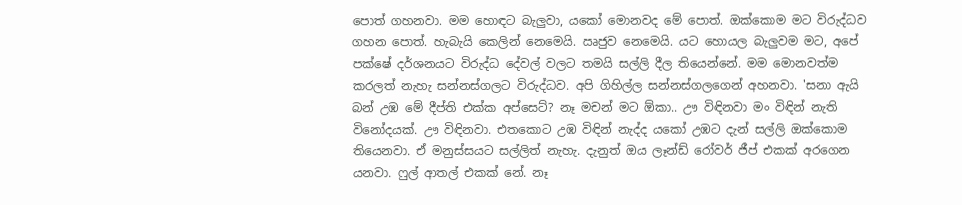පොත් ගහනවා. මම හොඳට බැලුවා, යකෝ මොනවද මේ පොත්. ඔක්කොම මට විරුද්ධව ගහන පොත්. හැබැයි කෙලින් නෙමෙයි. ඍජුව නෙමෙයි. යට හොයල බැලුවම මට, අපේ පක්ෂේ දර්ශනයට විරුද්ධ දේවල් වලට තමයි සල්ලි දීල තියෙන්නේ. මම මොනවත්ම කරලත් නැහැ සන්නස්ගලට විරුද්ධව. අපි ගිහිල්ල සන්නස්ගලගෙන් අහනවා. 'සනා ඇයි බන් උඹ මේ දීප්ති එක්ක අප්සෙට්? නෑ මචන් මට ඕකා.. ඌ විඳිනවා මං විඳින් නැති විනෝදයක්. ඌ විඳිනවා. එතකොට උඹ විඳින් නැද්ද යකෝ උඹට දැන් සල්ලි ඔක්කොම තියෙනවා. ඒ මනුස්සයට සල්ලිත් නැහැ. දැනුත් ඔය ලෑන්ඩ් රෝවර් ජීප් එකක් අරගෙන යනවා. ෆුල් ආතල් එකක් නේ. නෑ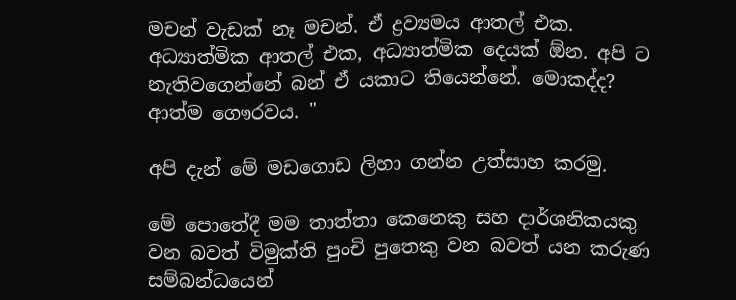මචන් වැඩක් නෑ මචන්. ඒ ද්‍රව්‍යමය ආතල් එක. අධ්‍යාත්මික ආතල් එක, අධ්‍යාත්මික දෙයක් ඕන. අපි ට නැතිවගෙන්නේ බන් ඒ යකාට තියෙන්නේ. මොකද්ද? ආත්ම ගෞරවය. "

අපි දැන් මේ මඩගොඩ ලිහා ගන්න උත්සාහ කරමු.

මේ පොතේදී මම තාත්තා කෙනෙකු සහ දාර්ශනිකයකු වන බවත් විමුක්ති පුංචි පුතෙකු වන බවත් යන කරුණ සම්බන්ධයෙන්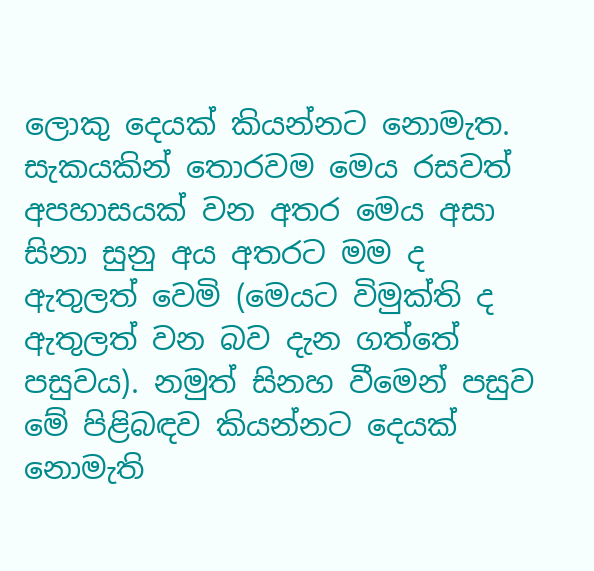ලොකු දෙයක් කියන්නට නොමැත. සැකයකින් තොරවම මෙය රසවත් අපහාසයක් වන අතර මෙය අසා සිනා සුනු අය අතරට මම ද ඇතුලත් වෙමි (මෙයට විමුක්ති ද ඇතුලත් වන බව දැන ගත්තේ පසුවය). නමුත් සිනහ වීමෙන් පසුව මේ පිළිබඳව කියන්නට දෙයක් නොමැති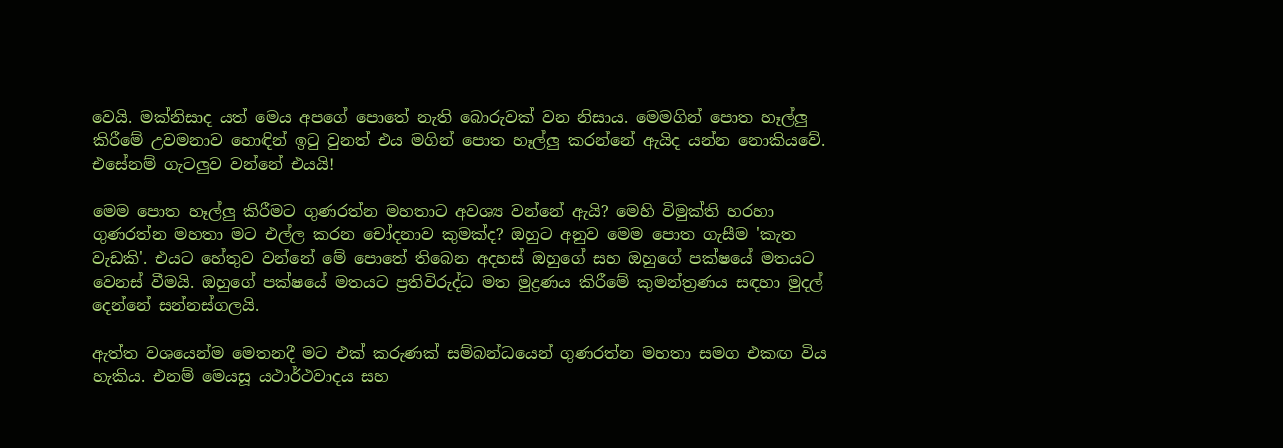වෙයි. මක්නිසාද යත් මෙය අපගේ පොතේ නැති බොරුවක් වන නිසාය. මෙමගින් පොත හෑල්ලු කිරීමේ උවමනාව හොඳින් ඉටු වුනත් එය මගින් පොත හෑල්ලු කරන්නේ ඇයිද යන්න නොකියවේ. එසේනම් ගැටලුව වන්නේ එයයි!

මෙම පොත හෑල්ලු කිරීමට ගුණරත්න මහතාට අවශ්‍ය වන්නේ ඇයි? මෙහි විමුක්ති හරහා ගුණරත්න මහතා මට එල්ල කරන චෝදනාව කුමක්ද? ඔහුට අනුව මෙම පොත ගැසීම 'කැත වැඩකි'. එයට හේතුව වන්නේ මේ පොතේ තිබෙන අදහස් ඔහුගේ සහ ඔහුගේ පක්ෂයේ මතයට වෙනස් වීමයි. ඔහුගේ පක්ෂයේ මතයට ප්‍රතිවිරුද්ධ මත මුද්‍රණය කිරීමේ කුමන්ත්‍රණය සඳහා මුදල් දෙන්නේ සන්නස්ගලයි.

ඇත්ත වශයෙන්ම මෙතනදී මට එක් කරුණක් සම්බන්ධයෙන් ගුණරත්න මහතා සමග එකඟ විය හැකිය. එනම් මෙයසූ යථාර්ථවාදය සහ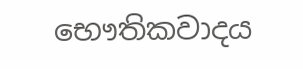භෞතිකවාදය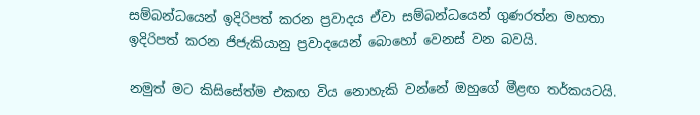සම්බන්ධයෙන් ඉදිරිපත් කරන ප්‍රවාදය ඒවා සම්බන්ධයෙන් ගුණරත්න මහතා ඉදිරිපත් කරන ජිජැකියානු ප්‍රවාදයෙන් බොහෝ වෙනස් වන බවයි.

නමුත් මට කිසිසේත්ම එකඟ විය නොහැකි වන්නේ ඔහුගේ මීළඟ තර්කයටයි.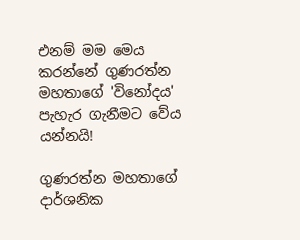එනම් මම මෙය කරන්නේ ගුණරත්න මහතාගේ 'විනෝදය' පැහැර ගැනීමට වේය යන්නයි!

ගුණරත්න මහතාගේ දාර්ශනික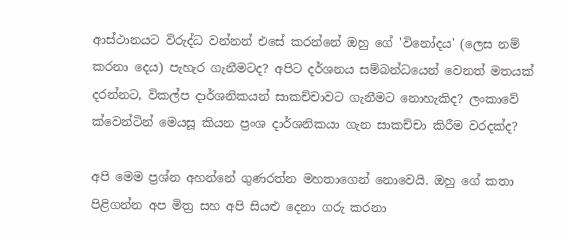ආස්ථානයට විරුද්ධ වන්නන් එසේ කරන්නේ ඔහු ගේ 'විනෝදය' (ලෙස නම් කරනා දෙය) පැහැර ගැනීමටද? අපිට දර්ශනය සම්බන්ධයෙන් වෙනත් මතයක් දරන්නට, විකල්ප දාර්ශනිකයන් සාකච්චාවට ගැනීමට නොහැකිද? ලංකාවේ ක්වෙන්ටින් මෙයසූ කියන ප්‍රංශ දාර්ශනිකයා ගැන සාකච්චා කිරීම වරදක්ද?

අපි මෙම ප්‍රශ්න අහන්නේ ගුණරත්න මහතාගෙන් නොවෙයි. ඔහු ගේ කතා පිළිගන්න අප මිත්‍ර සහ අපි සියළු දෙනා ගරු කරනා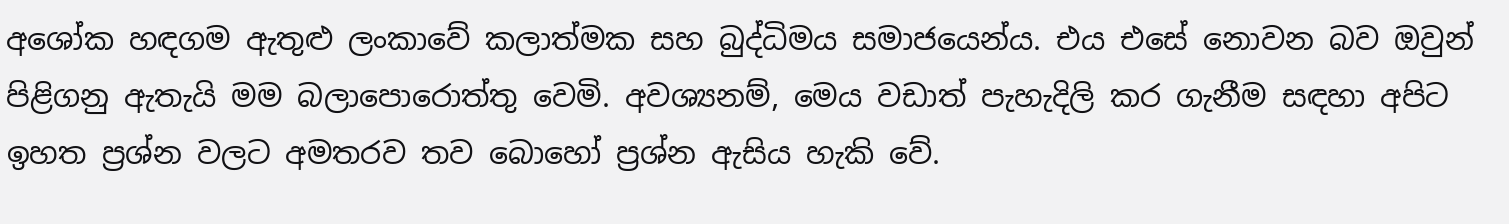අශෝක හඳගම ඇතුළු ලංකාවේ කලාත්මක සහ බුද්ධිමය සමාජයෙන්ය. එය එසේ නොවන බව ඔවුන් පිළිගනු ඇතැයි මම බලාපොරොත්තු වෙමි. අවශ්‍යනම්, මෙය වඩාත් පැහැදිලි කර ගැනීම සඳහා අපිට ඉහත ප්‍රශ්න වලට අමතරව තව බොහෝ ප්‍රශ්න ඇසිය හැකි වේ.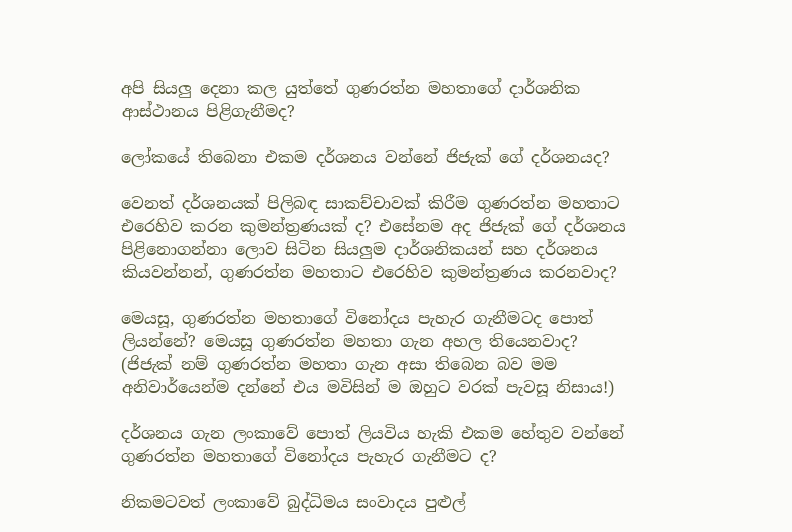අපි සියලු දෙනා කල යුත්තේ ගුණරත්න මහතාගේ දාර්ශනික ආස්ථානය පිළිගැනීමද?

ලෝකයේ තිබෙනා එකම දර්ශනය වන්නේ ජිජැක් ගේ දර්ශනයද?

වෙනත් දර්ශනයක් පිලිබඳ සාකච්චාවක් කිරීම ගුණරත්න මහතාට එරෙහිව කරන කුමන්ත්‍රණයක් ද? එසේනම අද ජිජැක් ගේ දර්ශනය පිළිනොගන්නා ලොව සිටින සියලුම දාර්ශනිකයන් සහ දර්ශනය කියවන්නන්, ගුණරත්න මහතාට එරෙහිව කුමන්ත්‍රණය කරනවාද?

මෙයසූ, ගුණරත්න මහතාගේ විනෝදය පැහැර ගැනීමටද පොත් ලියන්නේ? මෙයසූ ගුණරත්න මහතා ගැන අහල තියෙනවාද? (ජිජැක් නම් ගුණරත්න මහතා ගැන අසා තිබෙන බව මම අනිවාර්යෙන්ම දන්නේ එය මවිසින් ම ඔහුට වරක් පැවසූ නිසාය!)

දර්ශනය ගැන ලංකාවේ පොත් ලියවිය හැකි එකම හේතුව වන්නේ ගුණරත්න මහතාගේ විනෝදය පැහැර ගැනීමට ද?

නිකමටවත් ලංකාවේ බුද්ධිමය සංවාදය පුළුල්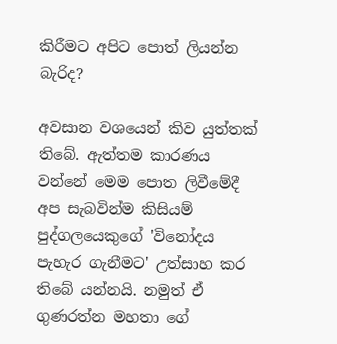කිරීමට අපිට පොත් ලියන්න බැරිද?

අවසාන වශයෙන් කිව යුත්තක් තිබේ. ඇත්තම කාරණය වන්නේ මෙම පොත ලිවීමේදී අප සැබවින්ම කිසියම් පුද්ගලයෙකුගේ 'විනෝදය පැහැර ගැනීමට' උත්සාහ කර තිබේ යන්නයි. නමුත් ඒ ගුණරත්න මහතා ගේ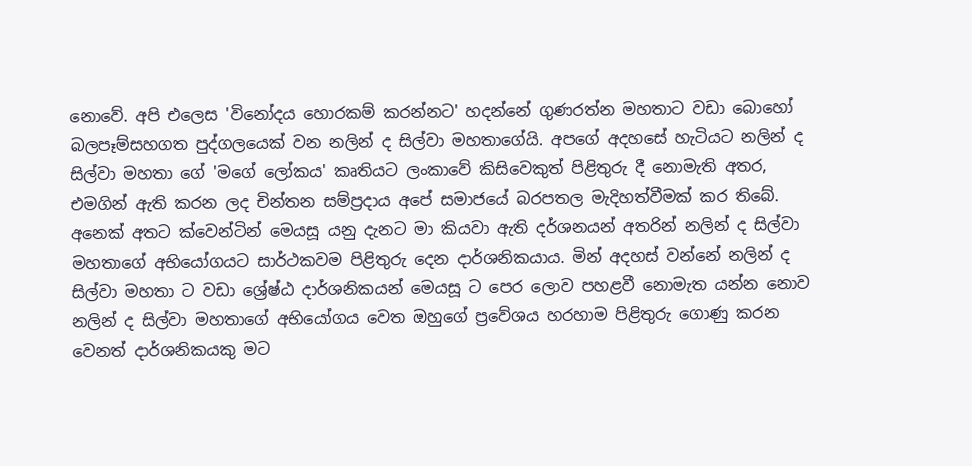නොවේ. අපි එලෙස 'විනෝදය හොරකම් කරන්නට' හදන්නේ ගුණරත්න මහතාට වඩා බොහෝ බලපෑම්සහගත පුද්ගලයෙක් වන නලින් ද සිල්වා මහතාගේයි. අපගේ අදහසේ හැටියට නලින් ද සිල්වා මහතා ගේ 'මගේ ලෝකය' කෘතියට ලංකාවේ කිසිවෙකුත් පිළිතුරු දී නොමැති අතර, එමගින් ඇති කරන ලද චින්තන සම්ප්‍රදාය අපේ සමාජයේ බරපතල මැදිහත්වීමක් කර තිබේ. අනෙක් අතට ක්වෙන්ටින් මෙයසූ යනු දැනට මා කියවා ඇති දර්ශනයන් අතරින් නලින් ද සිල්වා මහතාගේ අභියෝගයට සාර්ථකවම පිළිතුරු දෙන දාර්ශනිකයාය. මින් අදහස් වන්නේ නලින් ද සිල්වා මහතා ට වඩා ශ්‍රේෂ්ඨ දාර්ශනිකයන් මෙයසූ ට පෙර ලොව පහළවී නොමැත යන්න නොව නලින් ද සිල්වා මහතාගේ අභියෝගය වෙත ඔහුගේ ප්‍රවේශය හරහාම පිළිතුරු ගොණු කරන වෙනත් දාර්ශනිකයකු මට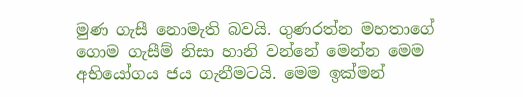මුණ ගැසී නොමැති බවයි. ගුණරත්න මහතාගේ ගොම ගැසීම් නිසා හානි වන්නේ මෙන්න මෙම අභියෝගය ජය ගැනීමටයි. මෙම ඉක්මන්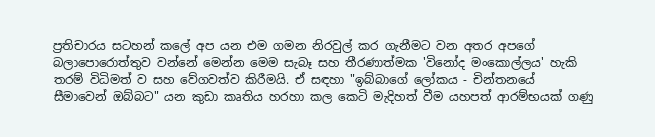ප්‍රතිචාරය සටහන් කලේ අප යන එම ගමන නිරවුල් කර ගැනීමට වන අතර අපගේ බලාපොරොත්තුව වන්නේ මෙන්න මෙම සැබෑ සහ තීරණාත්මක 'විනෝද මංකොල්ලය' හැකි තරම් විධිමත් ව සහ වේගවත්ව කිරීමයි. ඒ සඳහා "ඉබ්බාගේ ලෝකය - චින්තනයේ සීමාවෙන් ඔබ්බට" යන කුඩා කෘතිය හරහා කල කෙටි මැදිහත් වීම යහපත් ආරම්භයක් ගණු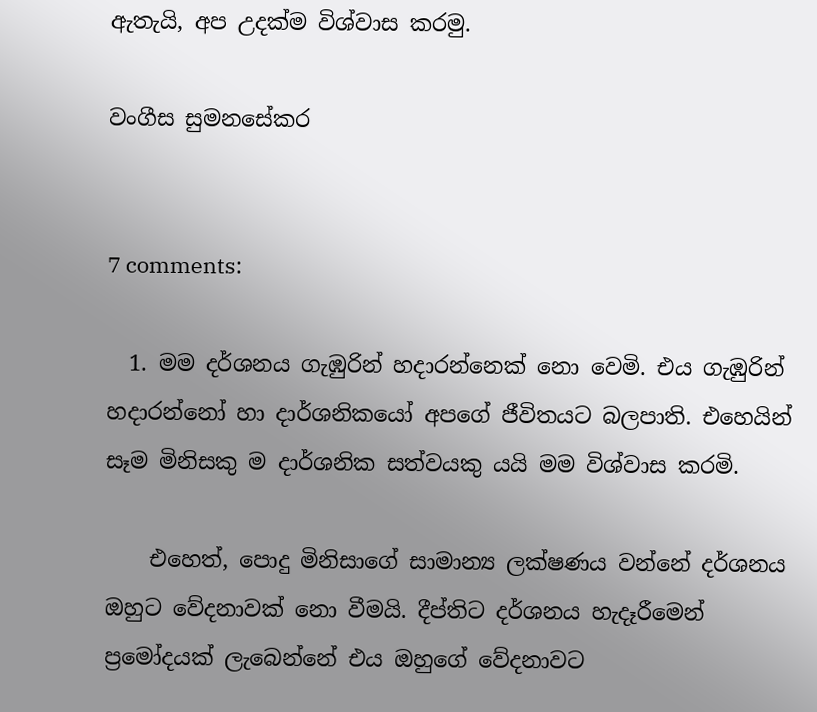ඇතැයි, අප උදක්ම විශ්වාස කරමු.

වංගීස සුමනසේකර


7 comments:

  1. මම දර්ශනය ගැඹුරින් හදාරන්නෙක් නො වෙමි. එය ගැඹුරින් හදාරන්නෝ හා දාර්ශනිකයෝ අපගේ ජීවිතයට බලපාති. එහෙයින් සෑම මිනිසකු ම දාර්ශනික සත්වයකු යයි මම විශ්වාස කරමි.

    එහෙත්, පොදු මිනිසාගේ සාමාන්‍ය ලක්ෂණය වන්නේ දර්ශනය ඔහුට වේදනාවක් නො වීමයි. දීප්ති‍ට දර්ශනය හැදෑරීමෙන් ප්‍ර‍මෝදයක් ලැබෙන්නේ එය ඔහු‍ගේ වේදනාවට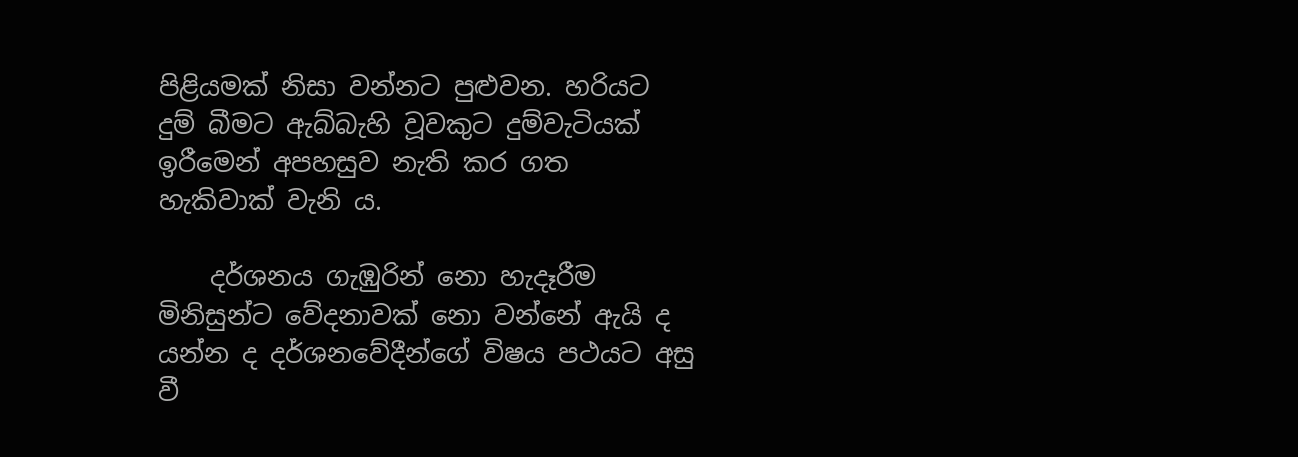පිළියමක් නිසා වන්නට පුළුවන. හරියට දුම් බීමට ඇබ්බැහි වූවකුට දුම්වැටියක් ඉරීමෙන් අපහසුව නැති කර ගත හැකිවාක් වැනි ය.

    දර්ශනය ගැඹුරින් නො හැදෑරීම මිනිසුන්ට වේදනාවක් නො වන්නේ ඇයි ද යන්න ද දර්ශනවේදීන්ගේ විෂය පථයට අසු වී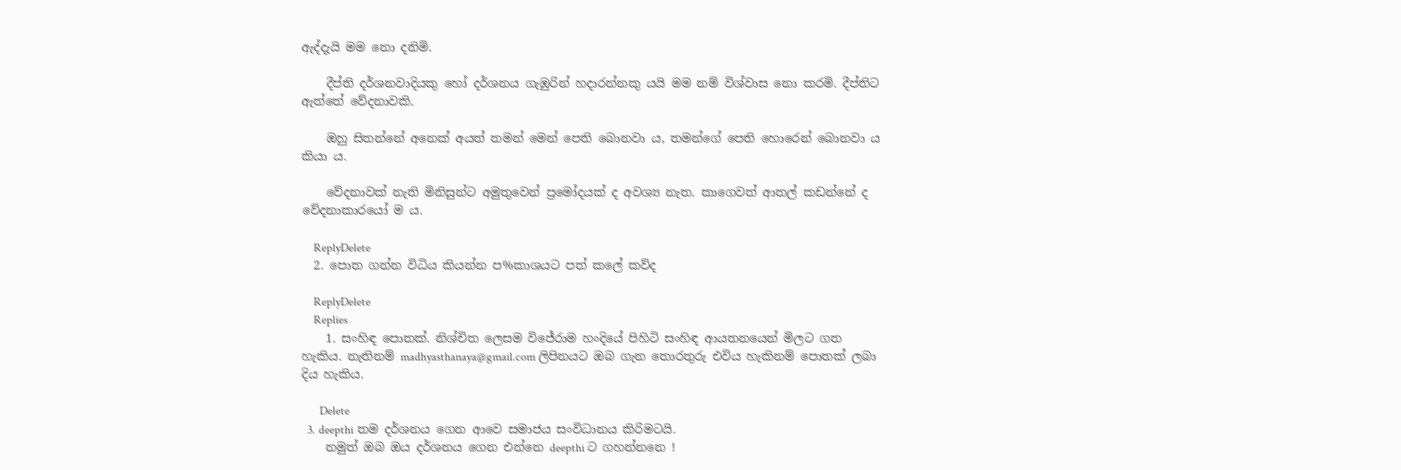ඇද්දැයි මම නො දනිමි.

    දීප්ති දර්ශනවාදියකු හෝ දර්ශනය ගැඹුරින් හදාරන්නකු යයි මම නම් විශ්වාස නො කරමි. දීප්තිට ඇත්තේ වේදනාවකි.

    ඔහු සිතන්නේ අනෙක් අයත් තමන් මෙන් පෙති බොනවා ය, තමන්ගේ පෙති හොරෙන් බොනවා ය කියා ය.

    වේදනාවක් නැති මිනිසුන්ට අමුතුවෙන් ප්‍රමෝදයක් ද අවශ්‍ය නැත. කාගෙවත් ආතල් කඩන්නේ ද වේදනාකාරයෝ ම ය.

    ReplyDelete
  2. පොත ගන්න විධිය කියන්න ප%කාශයට පත් කලේ කව්ද

    ReplyDelete
    Replies
    1. සංහිඳ පොතක්. නිශ්චිත ලෙසම විජේරාම හංදියේ පිහිටි සංහිඳ ආයතනයෙන් මිලට ගත හැකිය. නැතිනම් madhyasthanaya@gmail.com ලිපිනයට ඔබ ගැන තොරතුරු එවිය හැකිනම් පොතක් ලබා දිය හැකිය.

      Delete
  3. deepthi තම දර්ශනය ගෙන ආවෙ සමාජය සංවිධානය කිරිමටයි.
    නමුත් ඔබ ඔය දර්ශනය ගෙන එන්නෙ deepthi ට ගහන්නනෙ !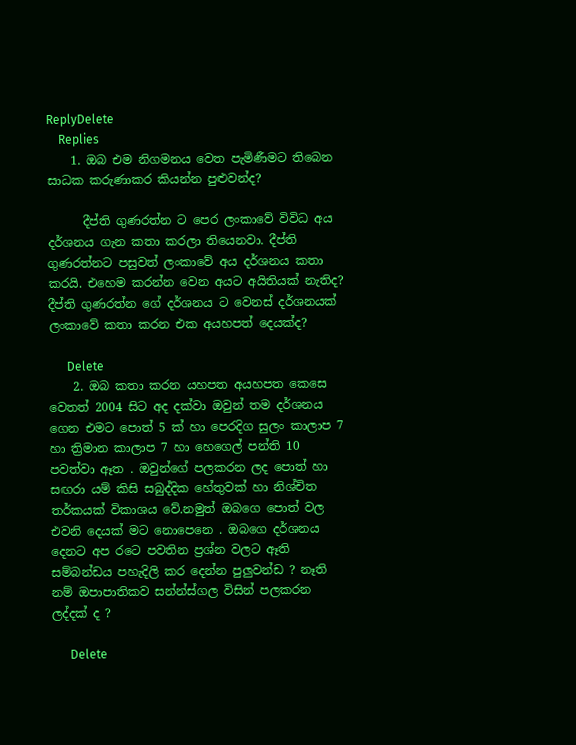ReplyDelete
    Replies
    1. ඔබ එම නිගමනය වෙත පැමිණීමට තිබෙන සාධක කරුණාකර කියන්න පුළුවන්ද?

      දීප්ති ගුණරත්න ට පෙර ලංකාවේ විවිධ අය දර්ශනය ගැන කතා කරලා තියෙනවා. දීප්ති ගුණරත්නට පසුවත් ලංකාවේ අය දර්ශනය කතා කරයි. එහෙම කරන්න වෙන අයට අයිතියක් නැතිද? දීප්ති ගුණරත්න ගේ දර්ශනය ට වෙනස් දර්ශනයක් ලංකාවේ කතා කරන එක අයහපත් දෙයක්ද?

      Delete
    2. ඔබ කතා කරන යහපත අයහපත කෙසෙ වෙතත් 2004 සිට අද දක්වා ඔවුන් තම දර්ශනය ගෙන එමට පොත් 5 ක් හා පෙරදිග සුලං කාලාප 7 හා ත්‍රිමාන කාලාප 7 හා හෙගෙල් පන්ති 10 පවත්වා ඈත . ඔවුන්ගේ පලකරන ලද පොත් හා සඟරා යම් කිසි සබුද්දික හේතුවක් හා නිශ්චිත තර්කයක් විකාශය වේ.නමුත් ඔබගෙ පොත් වල එවනි දෙයක් මට නොපෙනෙ . ඔබගෙ දර්ශනය දෙනට අප රටෙ පවතින ප්‍රශ්න වලට ඈති සම්බන්ඩය පහැදිලි කර දෙන්න පුලුවන්ඩ ? නෑති නම් ඔපාපාතිකව සන්න්ස්ගල විසින් පලකරන ලද්දක් ද ?

      Delete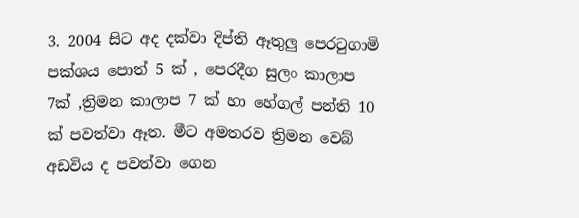3. 2004 සිට අද දක්වා දිප්ති ඈතුලු පෙරටුගාමි පක්ශය පොත් 5 ක් , පෙරදීග සුලං කාලාප 7ක් ,ත්‍රිමන කාලාප 7 ක් හා හේගල් පන්ති 10 ක් පවත්වා ඈත. මීට අමතරව ත්‍රිමන වෙබ් අඩවිය ද පවත්වා ගෙන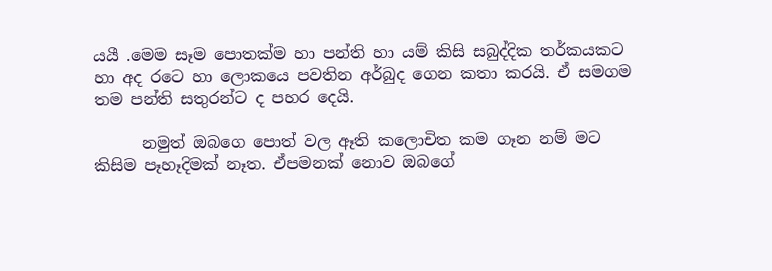යයී .මෙම සෑම පොතක්ම හා පන්ති හා යම් කිසි සබුද්දික තර්කයකට හා අද රටෙ හා ලොකයෙ පවතින අර්බුද ගෙන කතා කරයි. ඒ සමගම තම පන්ති සතුරන්ට ද පහර දෙයි.

      නමුත් ඔබගෙ පොත් වල ඈති කලොචිත කම ගෑන නම් මට කිසිම පෑහෑදිමක් නෑත. ඒපමනක් නොව ඔබගේ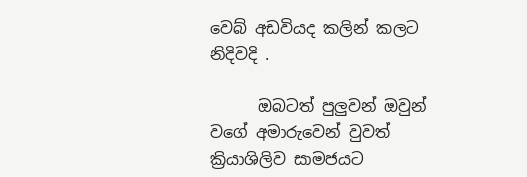වෙබ් අඩවියද කලින් කලට නිදිවදි .

      ඔබටත් පුලුවන් ඔවුන් වගේ අමාරුවෙන් වුවත් ක්‍රියාශිලිව සාමජයට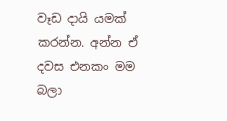වෑඩ දායි යමක් කරන්න. අන්න ඒ දවස එනකං මම බලා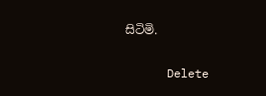සිටිමි.

      Delete